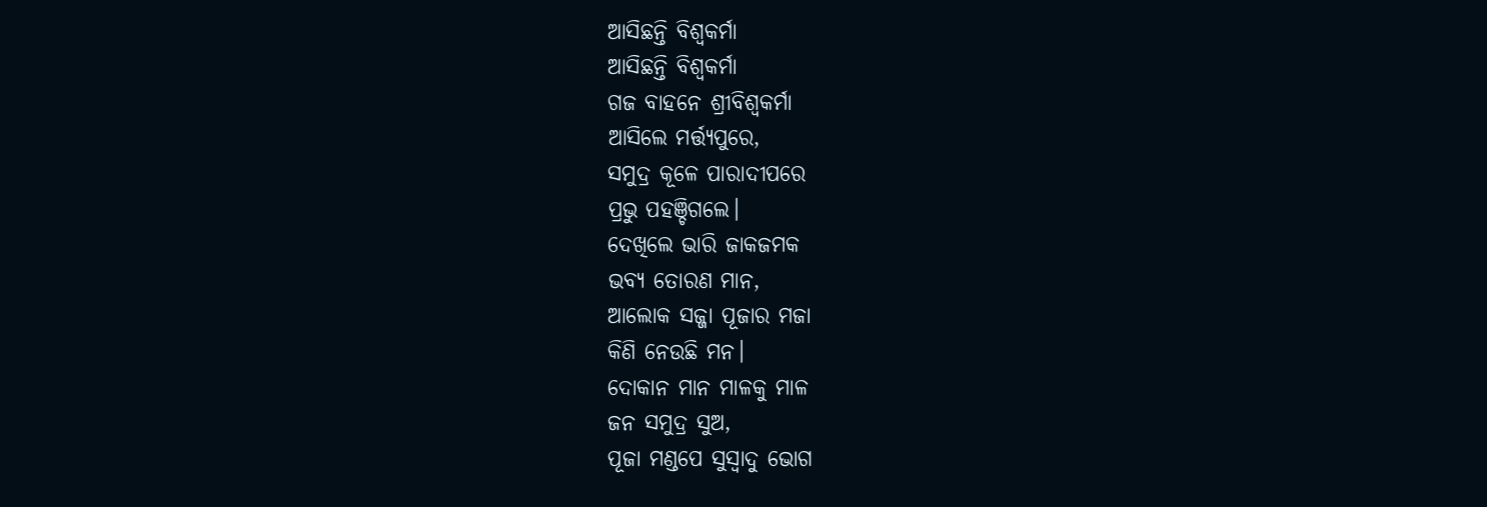ଆସିଛନ୍ତି ବିଶ୍ଵକର୍ମା
ଆସିଛନ୍ତି ବିଶ୍ଵକର୍ମା
ଗଜ ବାହନେ ଶ୍ରୀବିଶ୍ଵକର୍ମା
ଆସିଲେ ମର୍ତ୍ତ୍ୟପୁରେ,
ସମୁଦ୍ର କୂଳେ ପାରାଦୀପରେ
ପ୍ରଭୁ ପହଞ୍ଚିଗଲେ।
ଦେଖିଲେ ଭାରି ଜାକଜମକ
ଭବ୍ୟ ତୋରଣ ମାନ,
ଆଲୋକ ସଜ୍ଜା ପୂଜାର ମଜା
କିଣି ନେଉଛି ମନ।
ଦୋକାନ ମାନ ମାଳକୁ ମାଳ
ଜନ ସମୁଦ୍ର ସୁଅ,
ପୂଜା ମଣ୍ଡପେ ସୁସ୍ଵାଦୁ ଭୋଗ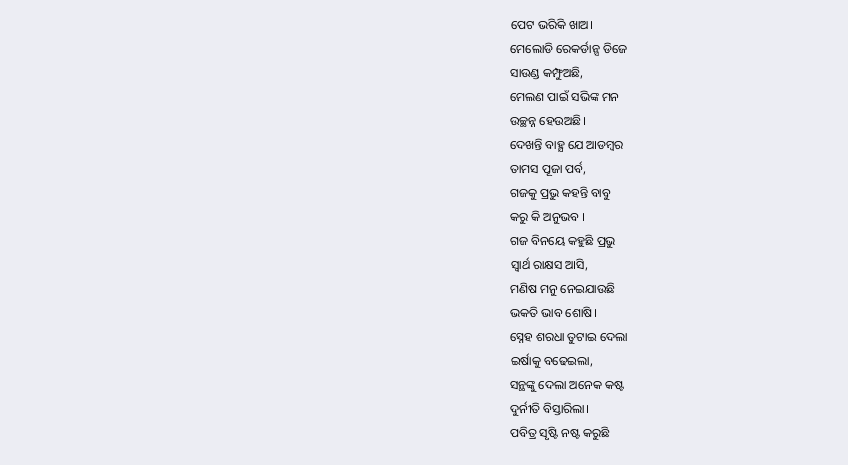ପେଟ ଭରିକି ଖାଅ।
ମେଲୋଡି ରେକର୍ଡାନ୍ସ ଡିଜେ
ସାଉଣ୍ଡ କମ୍ଫୁଅଛି,
ମେଲଣ ପାଇଁ ସଭିଙ୍କ ମନ
ଉଚ୍ଛନ୍ନ ହେଉଅଛି।
ଦେଖନ୍ତି ବାହ୍ଯ ଯେ ଆଡମ୍ବର
ତାମସ ପୂଜା ପର୍ବ,
ଗଜକୁ ପ୍ରଭୁ କହନ୍ତି ବାବୁ
କରୁ କି ଅନୁଭବ ।
ଗଜ ବିନୟେ କହୁଛି ପ୍ରଭୁ
ସ୍ବାର୍ଥ ରାକ୍ଷସ ଆସି,
ମଣିଷ ମନୁ ନେଇଯାଉଛି
ଭକତି ଭାବ ଶୋଷି।
ସ୍ନେହ ଶରଧା ତୁଟାଇ ଦେଲା
ଇର୍ଷାକୁ ବଢେଇଲା,
ସନ୍ଥଙ୍କୁ ଦେଲା ଅନେକ କଷ୍ଟ
ଦୁର୍ନୀତି ବିସ୍ତାରିଲା।
ପବିତ୍ର ସୃଷ୍ଟି ନଷ୍ଟ କରୁଛି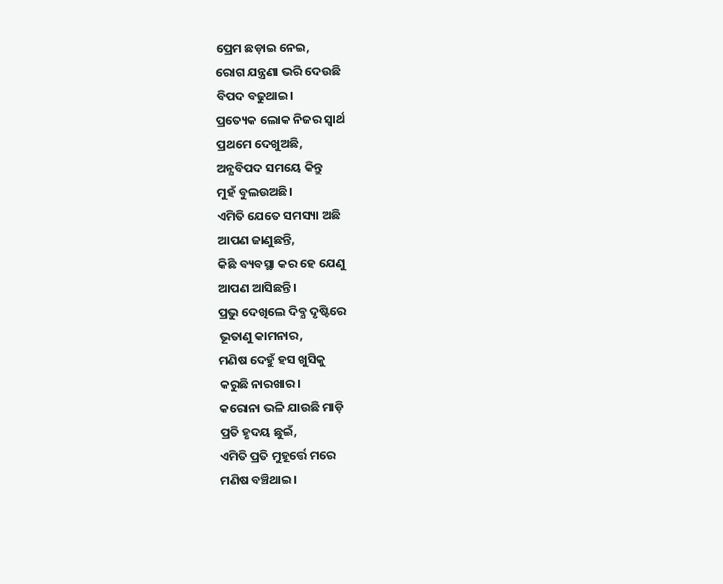ପ୍ରେମ ଛଡ଼ାଇ ନେଇ,
ରୋଗ ଯନ୍ତ୍ରଣା ଭରି ଦେଉଛି
ବିପଦ ବଢୁଥାଇ।
ପ୍ରତ୍ୟେକ ଲୋକ ନିଜର ସ୍ବାର୍ଥ
ପ୍ରଥମେ ଦେଖୁଅଛି,
ଅନ୍ଯବିପଦ ସମୟେ କିନ୍ତୁ
ମୁହଁ ବୁଲଉଅଛି।
ଏମିତି ଯେତେ ସମସ୍ୟା ଅଛି
ଆପଣ ଜାଣୁଛନ୍ତି,
କିଛି ବ୍ୟବସ୍ଥା କର ହେ ଯେଣୁ
ଆପଣ ଆସିଛନ୍ତି।
ପ୍ରଭୁ ଦେଖିଲେ ଦିବ୍ଯ ଦୃଷ୍ଟିରେ
ଭୂତାଣୁ କାମନାର,
ମଣିଷ ଦେହୁଁ ହସ ଖୁସିକୁ
କରୁଛି ନାରଖାର।
କରୋନା ଭଳି ଯାଉଛି ମାଡ଼ି
ପ୍ରତି ହୃଦୟ ଛୁଇଁ,
ଏମିତି ପ୍ରତି ମୁହୂର୍ତ୍ତେ ମରେ
ମଣିଷ ବଞ୍ଚିଥାଇ।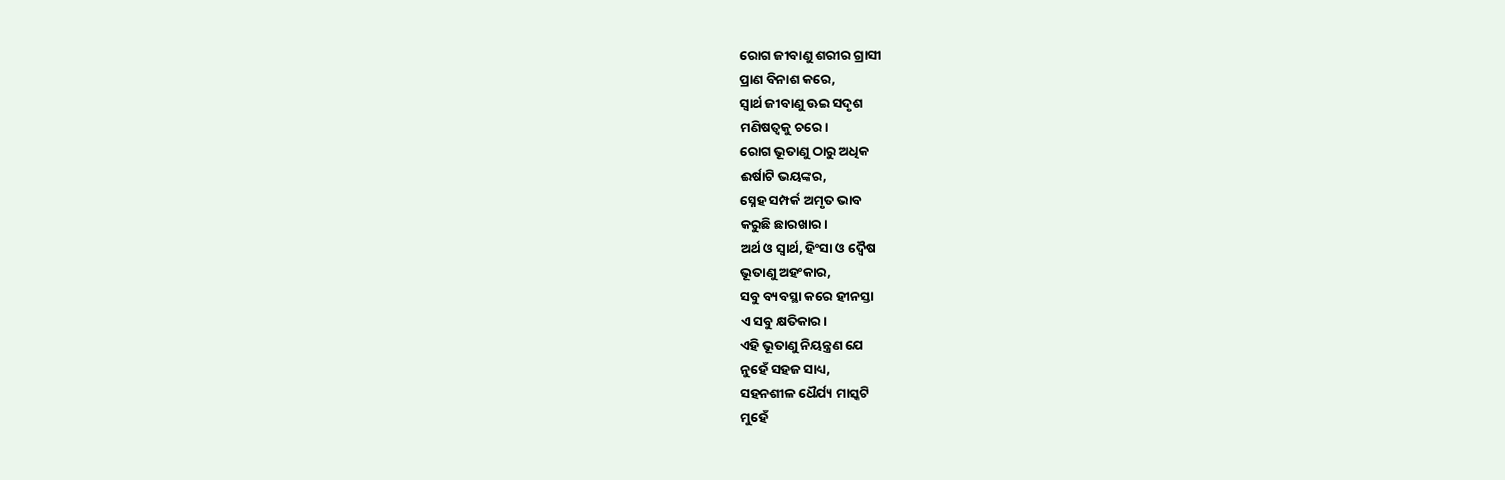ରୋଗ ଜୀବାଣୁ ଶରୀର ଗ୍ରାସୀ
ପ୍ରାଣ ବିନାଶ କରେ,
ସ୍ବାର୍ଥ ଜୀବାଣୁ ଊଇ ସଦୃଶ
ମଣିଷତ୍ଵକୁ ଚରେ।
ରୋଗ ଭୂତାଣୁ ଠାରୁ ଅଧିକ
ଈର୍ଷାଟି ଭୟଙ୍କର,
ସ୍ନେହ ସମ୍ପର୍କ ଅମୃତ ଭାବ
କରୁଛି ଛାରଖାର।
ଅର୍ଥ ଓ ସ୍ଵାର୍ଥ, ହିଂସା ଓ ଦ୍ଵୈଷ
ଭୂତାଣୁ ଅହଂକାର,
ସବୁ ବ୍ୟବସ୍ଥା କରେ ହୀନସ୍ତା
ଏ ସବୁ କ୍ଷତିକାର।
ଏହି ଭୂତାଣୁ ନିୟନ୍ତ୍ରଣ ଯେ
ନୁହେଁ ସହଜ ସାଧ୍ୟ,
ସହନଶୀଳ ଧୈର୍ଯ୍ୟ ମାସ୍କଟି
ମୁହେଁ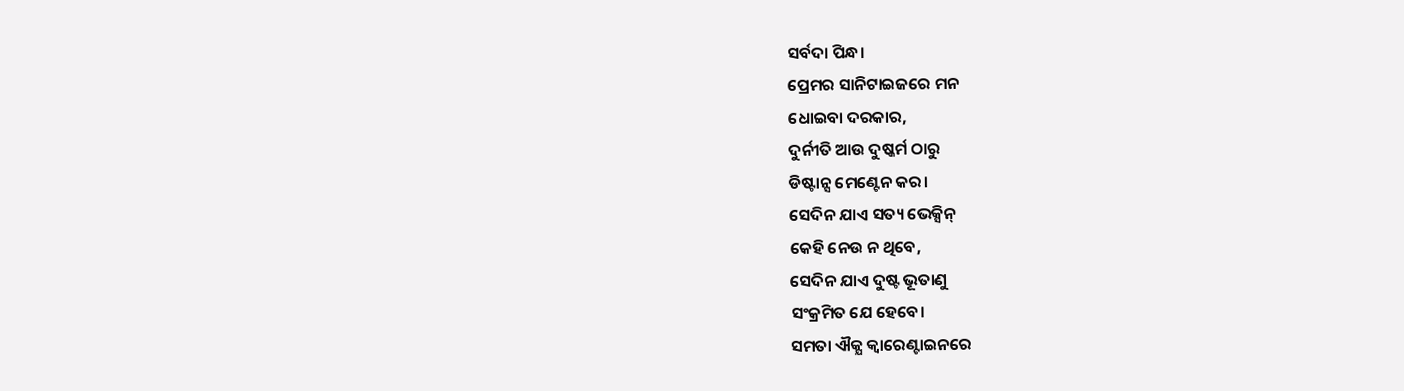ସର୍ବଦା ପିନ୍ଧ।
ପ୍ରେମର ସାନିଟାଇଜରେ ମନ
ଧୋଇବା ଦରକାର,
ଦୁର୍ନୀତି ଆଉ ଦୁଷ୍କର୍ମ ଠାରୁ
ଡିଷ୍ଟାନ୍ସ ମେଣ୍ଟେନ କର।
ସେଦିନ ଯାଏ ସତ୍ୟ ଭେକ୍ସିନ୍
କେହି ନେଉ ନ ଥିବେ,
ସେଦିନ ଯାଏ ଦୁଷ୍ଟ ଭୂତାଣୁ
ସଂକ୍ରମିତ ଯେ ହେବେ।
ସମତା ଐକ୍ଯ କ୍ଵାରେଣ୍ଟାଇନରେ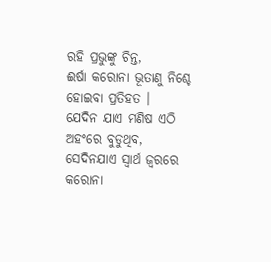ରହି ପ୍ରଭୁଙ୍କୁ ଚିନ୍ତ,
ଈର୍ଷା କରୋନା ଭୂତାଣୁ ନିଶ୍ଚେ
ହୋଇବା ପ୍ରତିହତ ।
ଯେଦିନ ଯାଏ ମଣିଷ ଏଠି
ଅହଂରେ ବୁଡୁଥିବ,
ସେଦିନଯାଏ ସ୍ଵାର୍ଥ ଜ୍ଵରରେ
କରୋନା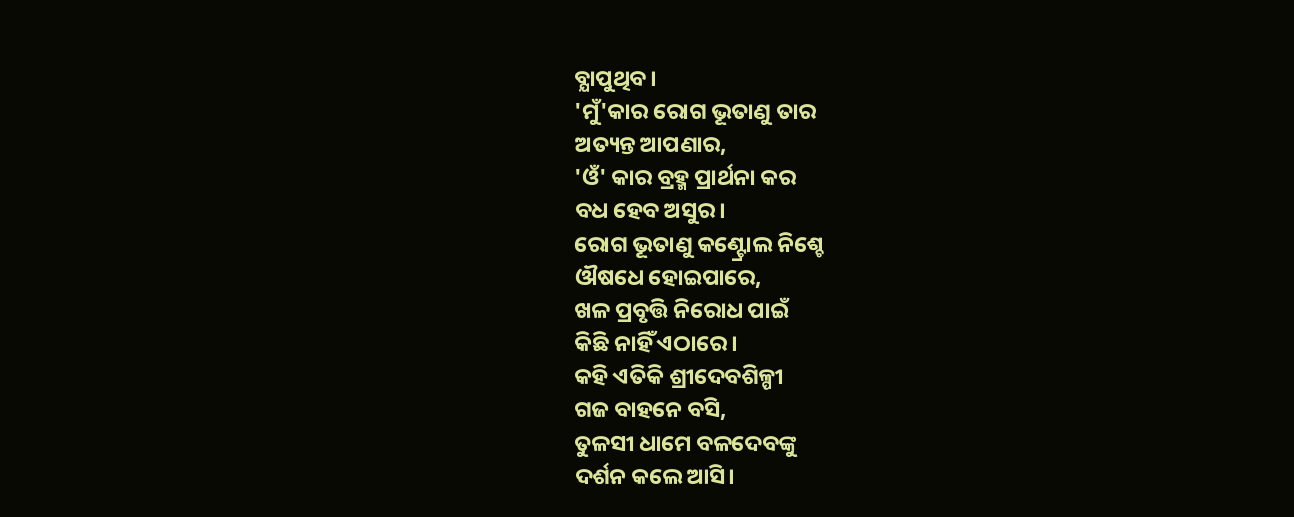ବ୍ଯାପୁଥିବ।
'ମୁଁ'କାର ରୋଗ ଭୂତାଣୁ ତାର
ଅତ୍ୟନ୍ତ ଆପଣାର,
'ଓଁ' କାର ବ୍ରହ୍ମ ପ୍ରାର୍ଥନା କର
ବଧ ହେବ ଅସୁର।
ରୋଗ ଭୂତାଣୁ କଣ୍ଟ୍ରୋଲ ନିଶ୍ଚେ
ଔଷଧେ ହୋଇପାରେ,
ଖଳ ପ୍ରବୃତ୍ତି ନିରୋଧ ପାଇଁ
କିଛି ନାହିଁ ଏଠାରେ।
କହି ଏତିକି ଶ୍ରୀଦେବଶିଳ୍ପୀ
ଗଜ ବାହନେ ବସି,
ତୁଳସୀ ଧାମେ ବଳଦେବଙ୍କୁ
ଦର୍ଶନ କଲେ ଆସି।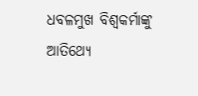ଧବଳମୁଖ ବିଶ୍ଵକର୍ମାଙ୍କୁ
ଆତିଥ୍ଯେ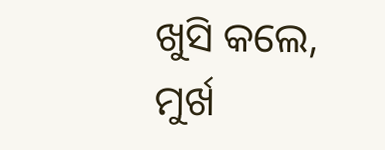ଖୁସି କଲେ,
ମୁର୍ଖ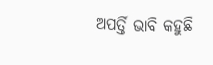ଅପର୍ତ୍ତି ଭାବି କହୁଛି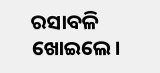ରସାବଳି ଖୋଇଲେ।